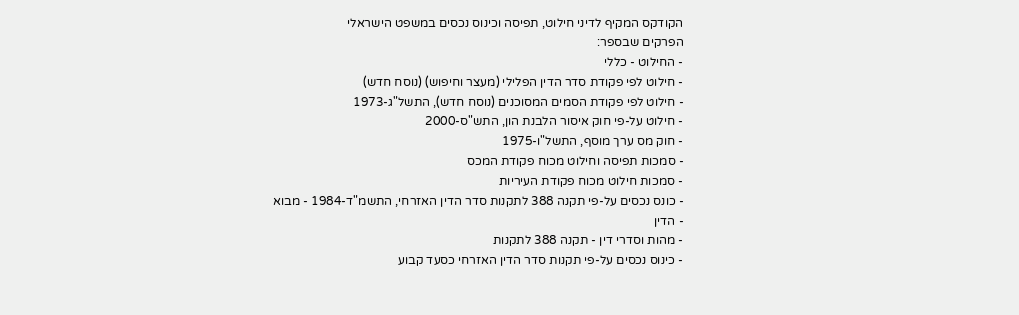הקודקס המקיף לדיני חילוט, תפיסה וכינוס נכסים במשפט הישראלי
הפרקים שבספר:
- החילוט - כללי
- חילוט לפי פקודת סדר הדין הפלילי (מעצר וחיפוש) (נוסח חדש)
- חילוט לפי פקודת הסמים המסוכנים (נוסח חדש), התשל"ג-1973
- חילוט על-פי חוק איסור הלבנת הון, התש"ס-2000
- חוק מס ערך מוסף, התשל"ו-1975
- סמכות תפיסה וחילוט מכוח פקודת המכס
- סמכות חילוט מכוח פקודת העיריות
- כונס נכסים על-פי תקנה 388 לתקנות סדר הדין האזרחי, התשמ"ד-1984 - מבוא
- הדין
- מהות וסדרי דין - תקנה 388 לתקנות
- כינוס נכסים על-פי תקנות סדר הדין האזרחי כסעד קבוע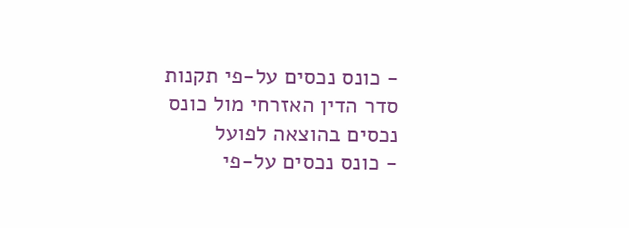- כונס נכסים על-פי תקנות סדר הדין האזרחי מול כונס נכסים בהוצאה לפועל
- כונס נכסים על-פי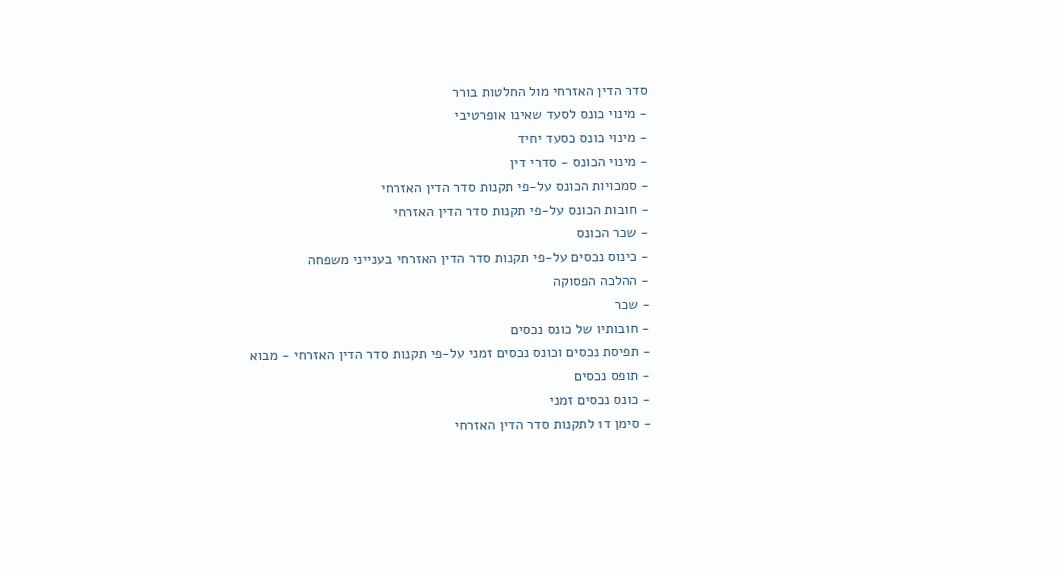סדר הדין האזרחי מול החלטות בורר
- מינוי כונס לסעד שאינו אופרטיבי
- מינוי כונס כסעד יחיד
- מינוי הכונס - סדרי דין
- סמכויות הכונס על-פי תקנות סדר הדין האזרחי
- חובות הכונס על-פי תקנות סדר הדין האזרחי
- שכר הכונס
- כינוס נכסים על-פי תקנות סדר הדין האזרחי בענייני משפחה
- ההלכה הפסוקה
- שכר
- חובותיו של כונס נכסים
- תפיסת נכסים וכונס נכסים זמני על-פי תקנות סדר הדין האזרחי - מבוא
- תופס נכסים
- כונס נכסים זמני
- סימן ד1 לתקנות סדר הדין האזרחי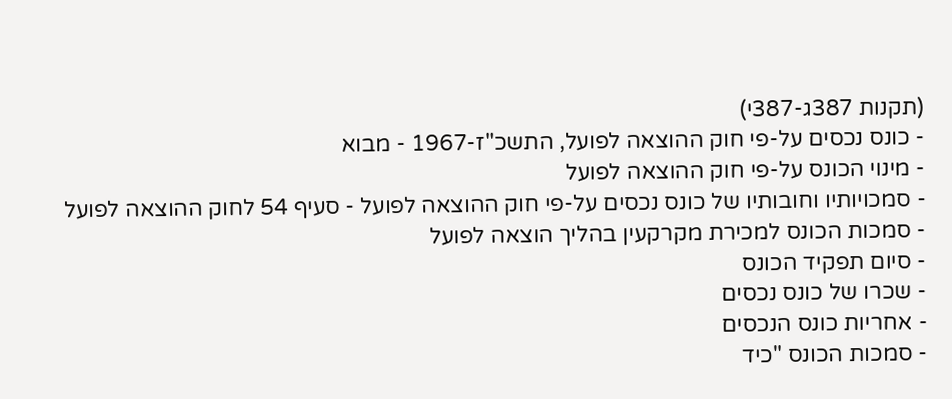(תקנות 387ג-387י)
- כונס נכסים על-פי חוק ההוצאה לפועל, התשכ"ז-1967 - מבוא
- מינוי הכונס על-פי חוק ההוצאה לפועל
- סמכויותיו וחובותיו של כונס נכסים על-פי חוק ההוצאה לפועל - סעיף 54 לחוק ההוצאה לפועל
- סמכות הכונס למכירת מקרקעין בהליך הוצאה לפועל
- סיום תפקיד הכונס
- שכרו של כונס נכסים
- אחריות כונס הנכסים
- סמכות הכונס "כיד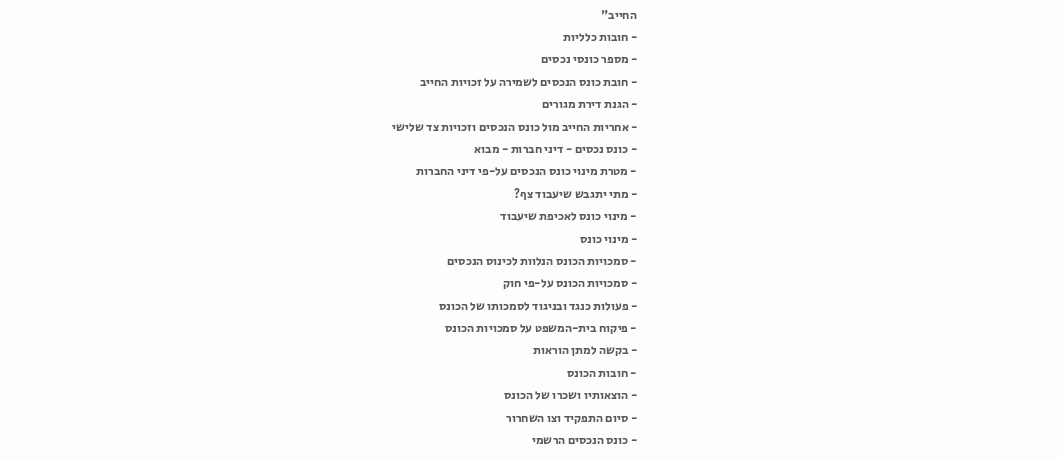החייב"
- חובות כלליות
- מספר כונסי נכסים
- חובת כונס הנכסים לשמירה על זכויות החייב
- הגנת דירת מגורים
- אחריות החייב מול כונס הנכסים וזכויות צד שלישי
- כונס נכסים - דיני חברות - מבוא
- מטרת מינוי כונס הנכסים על-פי דיני החברות
- מתי יתגבש שיעבוד צף?
- מינוי כונס לאכיפת שיעבוד
- מינוי כונס
- סמכויות הכונס הנלוות לכינוס הנכסים
- סמכויות הכונס על-פי חוק
- פעולות כנגד ובניגוד לסמכותו של הכונס
- פיקוח בית-המשפט על סמכויות הכונס
- בקשה למתן הוראות
- חובות הכונס
- הוצאותיו ושכרו של הכונס
- סיום התפקיד וצו השחרור
- כונס הנכסים הרשמי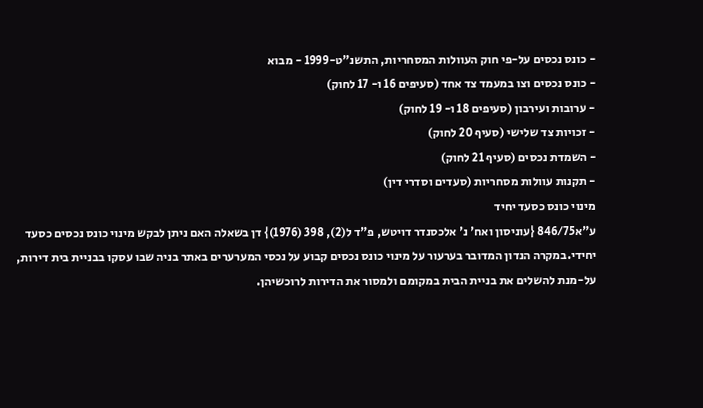- כונס נכסים על-פי חוק העוולות המסחריות, התשנ"ט-1999 - מבוא
- כונס נכסים וצו במעמד צד אחד (סעיפים 16 ו- 17 לחוק)
- ערובות ועירבון (סעיפים 18 ו- 19 לחוק)
- זכויות צד שלישי (סעיף 20 לחוק)
- השמדת נכסים (סעיף 21 לחוק)
- תקנות עוולות מסחריות (סעדים וסדרי דין)
מינוי כונס כסעד יחיד
ע"א846/75 {עוניסון ואח' נ' אלכסנדר דויטש, פ"ד ל(2), 398 (1976)} דן בשאלה האם ניתן לבקש מינוי כונס נכסים כסעד יחידי.במקרה הנדון המדובר בערעור על מינוי כונס נכסים קבוע על נכסי המערערים באתר בניה שבו עסקו בבניית בית דירות, על-מנת להשלים את בניית הבית במקומם ולמסור את הדירות לרוכשיהן.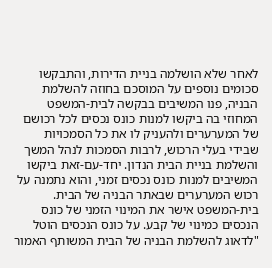לאחר שלא הושלמה בניית הדירות, והתבקשו סכומים נוספים על המוסכם בחוזה להשלמת הבניה, פנו המשיבים בבקשה לבית-המשפט המחוזי בה ביקשו למנות כונס נכסים לכל רכושם של המערערים ולהעניק לו את כל הסמכויות שבידי בעלי הרכוש, לרבות הסמכות לנהל המשך והשלמת בניית הבית הנדון. יחד-עם-זאת ביקשו המשיבים למנות כונס נכסים זמני, והוא נתמנה על רכוש המערערים שבאתר הבניה של הבית.
בית-המשפט אישר את המינוי הזמני של כונס הנכסים כמינוי של קבע. על כונס הנכסים הוטל "לדאוג להשלמת הבניה של הבית המשותף האמור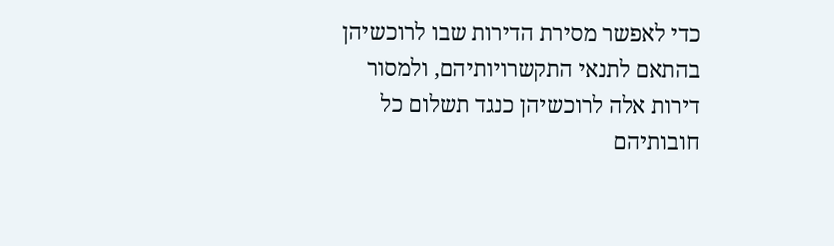כדי לאפשר מסירת הדירות שבו לרוכשיהן בהתאם לתנאי התקשרויותיהם, ולמסור דירות אלה לרוכשיהן כנגד תשלום כל חובותיהם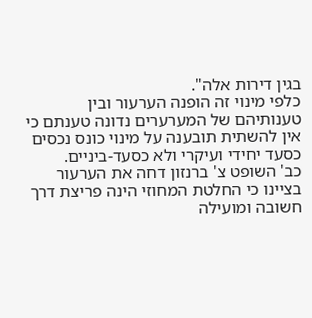בגין דירות אלה".
כלפי מינוי זה הופנה הערעור ובין טענותיהם של המערערים נדונה טענתם כי אין להשתית תובענה על מינוי כונס נכסים כסעד יחידי ועיקרי ולא כסעד-ביניים.
כב' השופט צ' ברנזון דחה את הערעור בציינו כי החלטת המחוזי הינה פריצת דרך חשובה ומועילה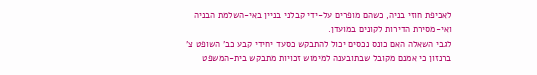לאכיפת חוזי בניה, כשהם מופרים על-ידי קבלני בניין באי-השלמת הבניה ואי-מסירת הדירות לקונים במועדן.
לגבי השאלה האם כונס נכסים יכול להתבקש כסעד יחידי קבע כב' השופט צ' ברנזון כי אמנם מקובל שבתובענה למימוש זכויות מתבקש בית-המשפט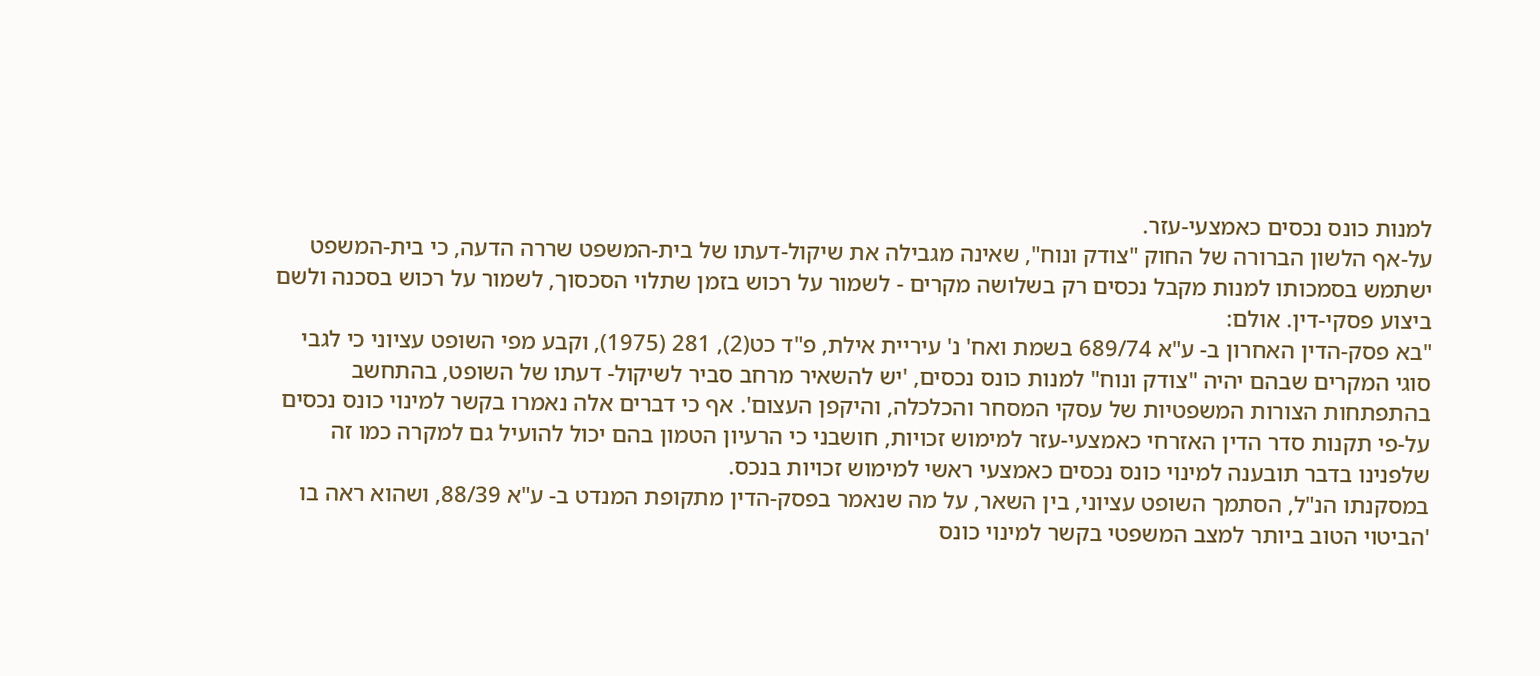למנות כונס נכסים כאמצעי-עזר.
על-אף הלשון הברורה של החוק "צודק ונוח", שאינה מגבילה את שיקול-דעתו של בית-המשפט שררה הדעה, כי בית-המשפט ישתמש בסמכותו למנות מקבל נכסים רק בשלושה מקרים - לשמור על רכוש בזמן שתלוי הסכסוך, לשמור על רכוש בסכנה ולשם ביצוע פסקי-דין. אולם:
"בא פסק-הדין האחרון ב- ע"א 689/74 בשמת ואח' נ' עיריית אילת, פ"ד כט(2), 281 (1975), וקבע מפי השופט עציוני כי לגבי סוגי המקרים שבהם יהיה "צודק ונוח" למנות כונס נכסים, 'יש להשאיר מרחב סביר לשיקול- דעתו של השופט, בהתחשב בהתפתחות הצורות המשפטיות של עסקי המסחר והכלכלה, והיקפן העצום'. אף כי דברים אלה נאמרו בקשר למינוי כונס נכסים על-פי תקנות סדר הדין האזרחי כאמצעי-עזר למימוש זכויות, חושבני כי הרעיון הטמון בהם יכול להועיל גם למקרה כמו זה שלפנינו בדבר תובענה למינוי כונס נכסים כאמצעי ראשי למימוש זכויות בנכס.
במסקנתו הנ"ל, הסתמך השופט עציוני, בין השאר, על מה שנאמר בפסק-הדין מתקופת המנדט ב- ע"א 88/39, ושהוא ראה בו 'הביטוי הטוב ביותר למצב המשפטי בקשר למינוי כונס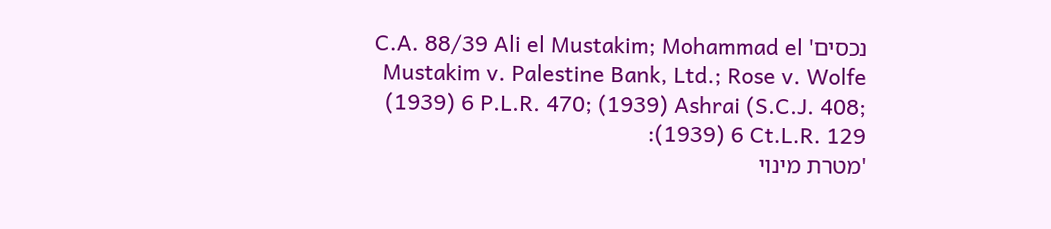נכסים' C.A. 88/39 Ali el Mustakim; Mohammad el Mustakim v. Palestine Bank, Ltd.; Rose v. Wolfe (1939) 6 P.L.R. 470; (1939) Ashrai (S.C.J. 408; (1939) 6 Ct.L.R. 129:
'מטרת מינוי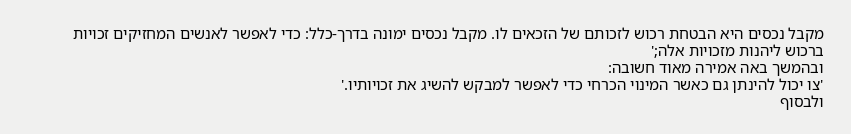מקבל נכסים היא הבטחת רכוש לזכותם של הזכאים לו. מקבל נכסים ימונה בדרך-כלל: כדי לאפשר לאנשים המחזיקים זכויות ברכוש ליהנות מזכויות אלה;'
ובהמשך באה אמירה מאוד חשובה:
'צו יכול להינתן גם כאשר המינוי הכרחי כדי לאפשר למבקש להשיג את זכויותיו.'
ולבסוף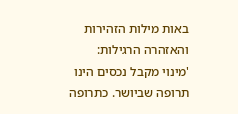באות מילות הזהירות והאזהרה הרגילות:
'מינוי מקבל נכסים הינו תרופה שביושר. כתרופה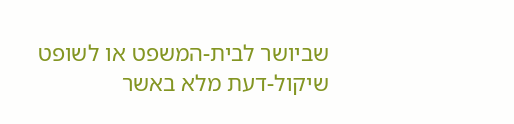שביושר לבית-המשפט או לשופט שיקול-דעת מלא באשר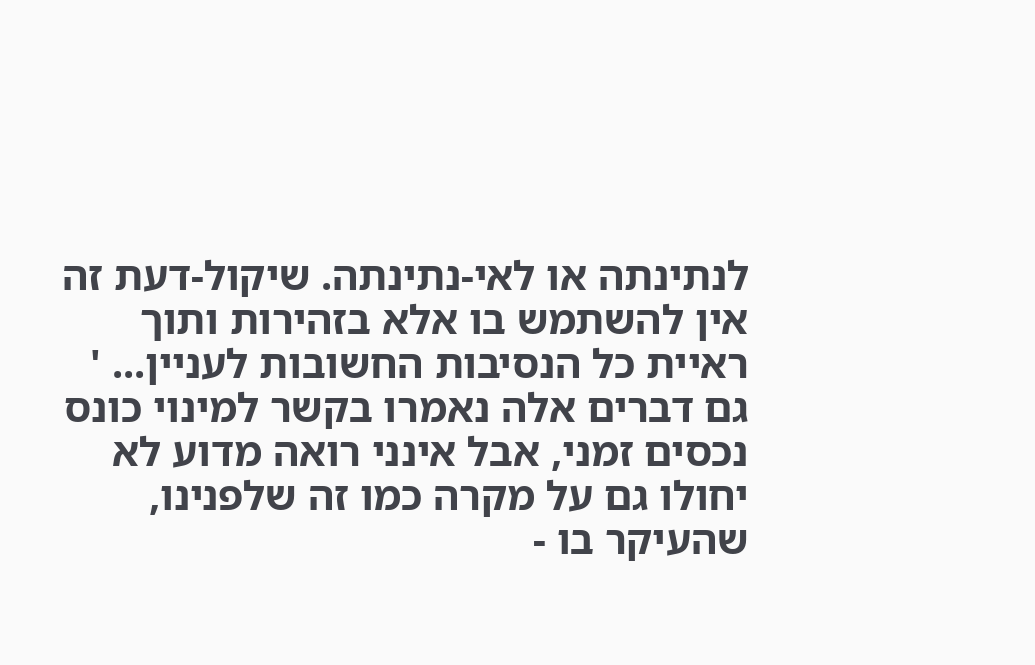לנתינתה או לאי-נתינתה. שיקול-דעת זה אין להשתמש בו אלא בזהירות ותוך ראיית כל הנסיבות החשובות לעניין... '
גם דברים אלה נאמרו בקשר למינוי כונס נכסים זמני, אבל אינני רואה מדוע לא יחולו גם על מקרה כמו זה שלפנינו, שהעיקר בו -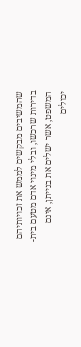שהמשיבים מבקשים לממש את זכויותיהם בדירות שרכשו, ובלי מינוי אדם מטעם בית-המשפט, אשר ישלים את בנייתן, אינם יכולים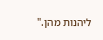ליהנות מהן."